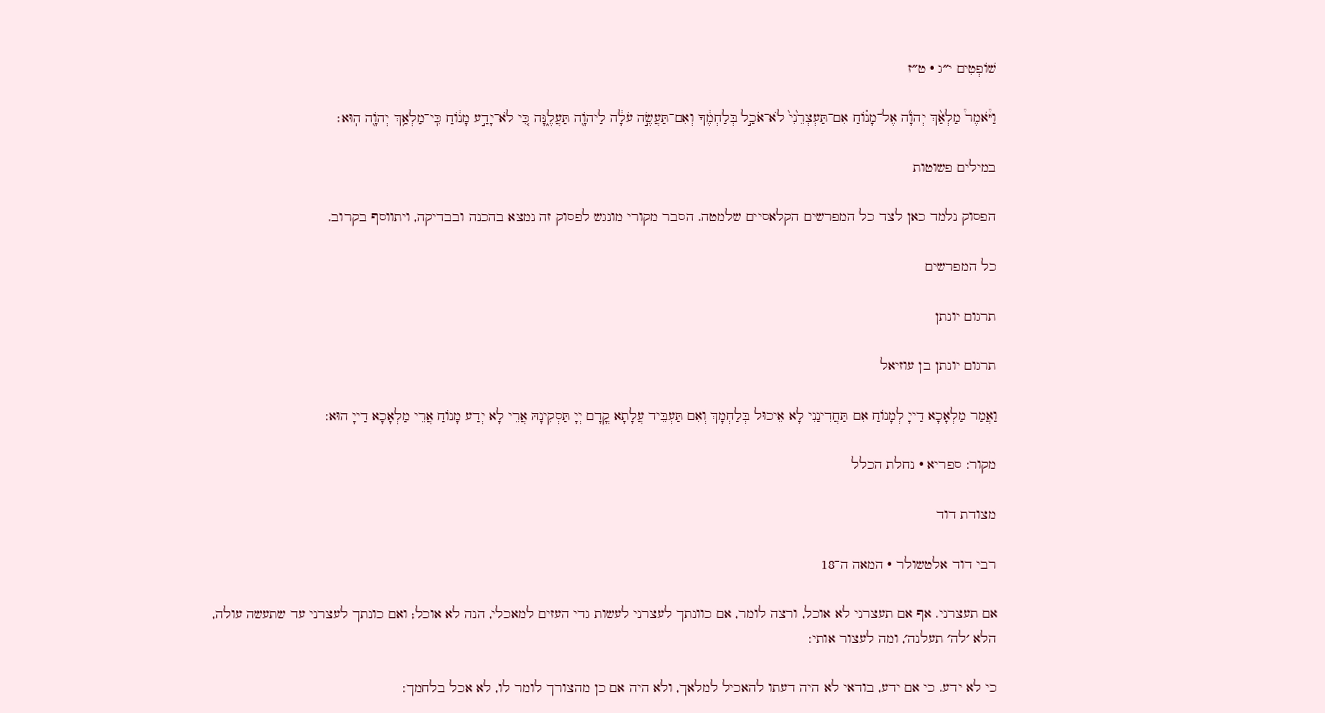שׁוֹפְטִים י״ג · ט״ז

וַיֹּ֩אמֶר֩ מַלְאַ֨ךְ יְהֹוָ֜ה אֶל־מָנ֗וֹחַ אִם־תַּעְצְרֵ֙נִי֙ לֹא־אֹכַ֣ל בְּלַחְמֶ֔ךָ וְאִם־תַּעֲשֶׂ֣ה עֹלָ֔ה לַיהֹוָ֖ה תַּעֲלֶ֑נָּה כִּ֚י לֹא־יָדַ֣ע מָנ֔וֹחַ כִּֽי־מַלְאַ֥ךְ יְהֹוָ֖ה הֽוּא׃

במילים פשוטות

הפסוק נלמד כאן לצד כל המפרשים הקלאסיים שלמטה. הסבר מקורי מונגש לפסוק זה נמצא בהכנה ובבדיקה, ויתווסף בקרוב.

כל המפרשים

תרגום יונתן

תרגום יונתן בן עוזיאל

וַאֲמַר מַלְאָכָא דַייָ לְמָנוֹחַ אִם תַּחֲדִינַנִי לָא אֵיכוּל בְּלַחְמָךְ וְאִם תַּעְבֵּיד עֲלָתָא קֳדָם יְיָ תַּסְקִינָהּ אֲרֵי לָא יְדַע מָנוֹחַ אֲרֵי מַלְאָכָא דַייָ הוּא:

מקור: ספריא · נחלת הכלל

מצודת דוד

רבי דוד אלטשולר · המאה ה־18

אם תעצרני. אף אם תעצרני לא אוכל, ורצה לומר, אם כוונתך לעצרני לעשות גדי העזים למאכלי, הנה לא אוכל; ואם כונתך לעצרני עד שתעשה עולה, הלא ׳לה׳ תעלנה׳, ומה לעצור אותי:

כי לא ידע. כי אם ידע, בודאי לא היה דעתו להאכיל למלאך, ולא היה אם כן מהצורך לומר לו, לא אכל בלחמך: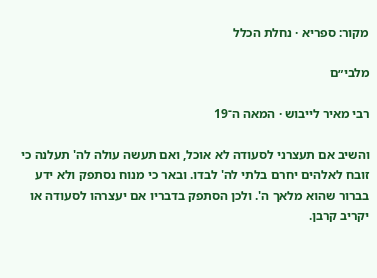מקור: ספריא · נחלת הכלל

מלבי״ם

רבי מאיר לייבוש · המאה ה־19

והשיב אם תעצרני לסעודה לא אוכל, ואם תעשה עולה לה' תעלנה כי זובח לאלהים יחרם בלתי לה' לבדו. ובאר כי מנוח נסתפק ולא ידע בברור שהוא מלאך ה'. ולכן הסתפק בדבריו אם יעצרהו לסעודה או יקריב קרבן.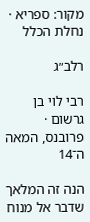מקור: ספריא · נחלת הכלל

רלב״ג

רבי לוי בן גרשום · פרובנס, המאה ה־14

הנה זה המלאך שדבר אל מנוח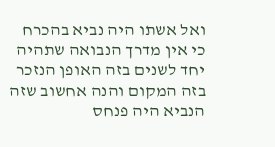ואל אשתו היה נביא בהכרח כי אין מדרך הנבואה שתהיה יחד לשנים בזה האופן הנזכר בזה המקום והנה אחשוב שזה הנביא היה פנחס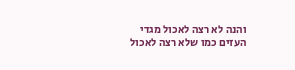והנה לא רצה לאכול מגדי העזים כמו שלא רצה לאכול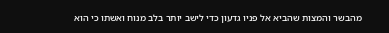מהבשר והמצות שהביא אל פניו גדעון כדי לישב יותר בלב מנוח ואשתו כי הוא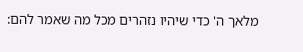מלאך ה' כדי שיהיו נזהרים מכל מה שאמר להם: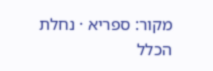מקור: ספריא · נחלת הכלל